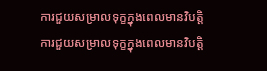ការជួយសម្រាលទុក្ខក្នុងពេលមានវិបត្ដិ
ការជួយសម្រាលទុក្ខក្នុងពេលមានវិបត្ដិ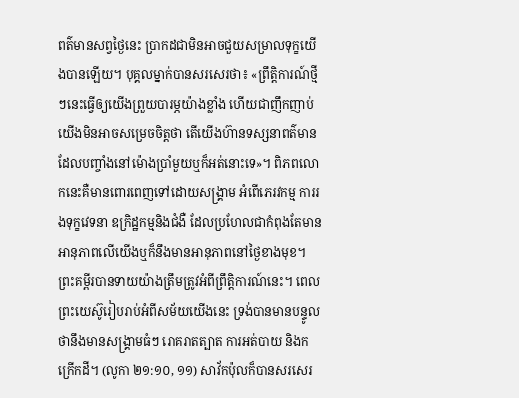ពត៌មានសព្វថ្ងៃនេះ ប្រាកដជាមិនអាចជួយសម្រាលទុក្ខយើងបានឡើយ។ បុគ្គលម្នាក់បានសរសេរថា៖ «ព្រឹត្ដិការណ៍ថ្មីៗនេះធ្វើឲ្យយើងព្រួយបារម្ភយ៉ាងខ្លាំង ហើយជាញឹកញាប់យើងមិនអាចសម្រេចចិត្តថា តើយើងហ៊ានទស្សនាពត៌មានដែលបញ្ចាំងនៅម៉ោងប្រាំមួយឬក៏អត់នោះទេ»។ ពិភពលោកនេះគឺមានពោរពេញទៅដោយសង្គ្រាម អំពើភេរវកម្ម ការរងទុក្ខវេទនា ឧក្រិដ្ឋកម្មនិងជំងឺ ដែលប្រហែលជាកំពុងតែមានអានុភាពលើយើងឬក៏នឹងមានអានុភាពនៅថ្ងៃខាងមុខ។
ព្រះគម្ពីរបានទាយយ៉ាងត្រឹមត្រូវអំពីព្រឹត្ដិការណ៍នេះ។ ពេលព្រះយេស៊ូរៀបរាប់អំពីសម័យយើងនេះ ទ្រង់បានមានបន្ទូលថានឹងមានសង្គ្រាមធំៗ រោគរាតត្បាត ការអត់បាយ និងកក្រើកដី។ (លូកា ២១:១០, ១១) សាវ័កប៉ុលក៏បានសរសេរ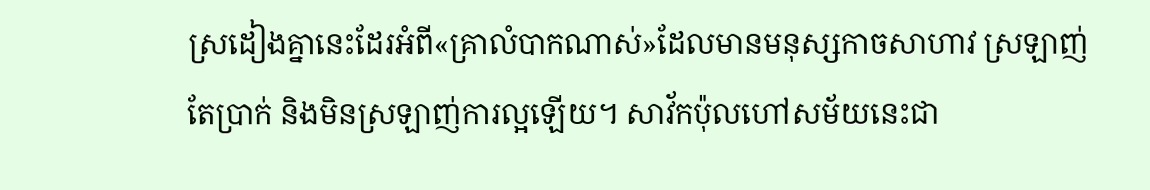ស្រដៀងគ្នានេះដែរអំពី«គ្រាលំបាកណាស់»ដែលមានមនុស្សកាចសាហាវ ស្រឡាញ់តែប្រាក់ និងមិនស្រឡាញ់ការល្អឡើយ។ សាវ័កប៉ុលហៅសម័យនេះជា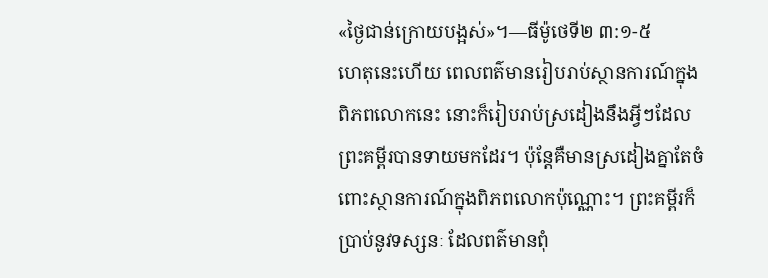«ថ្ងៃជាន់ក្រោយបង្អស់»។—ធីម៉ូថេទី២ ៣:១-៥
ហេតុនេះហើយ ពេលពត៌មានរៀបរាប់ស្ថានការណ៍ក្នុងពិភពលោកនេះ នោះក៏រៀបរាប់ស្រដៀងនឹងអ្វីៗដែលព្រះគម្ពីរបានទាយមកដែរ។ ប៉ុន្តែគឺមានស្រដៀងគ្នាតែចំពោះស្ថានការណ៍ក្នុងពិភពលោកប៉ុណ្ណោះ។ ព្រះគម្ពីរក៏ប្រាប់នូវទស្សនៈ ដែលពត៌មានពុំ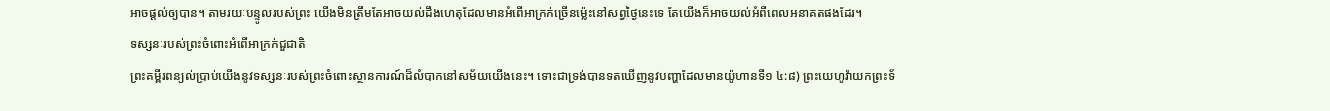អាចផ្ដល់ឲ្យបាន។ តាមរយៈបន្ទូលរបស់ព្រះ យើងមិនត្រឹមតែអាចយល់ដឹងហេតុដែលមានអំពើអាក្រក់ច្រើនម្ល៉េះនៅសព្វថ្ងៃនេះទេ តែយើងក៏អាចយល់អំពីពេលអនាគតផងដែរ។
ទស្សនៈរបស់ព្រះចំពោះអំពើអាក្រក់ជួជាតិ
ព្រះគម្ពីរពន្យល់ប្រាប់យើងនូវទស្សនៈរបស់ព្រះចំពោះស្ថានការណ៍ដ៏លំបាកនៅសម័យយើងនេះ។ ទោះជាទ្រង់បានទតឃើញនូវបញ្ហាដែលមានយ៉ូហានទី១ ៤:៨) ព្រះយេហូវ៉ាយកព្រះទ័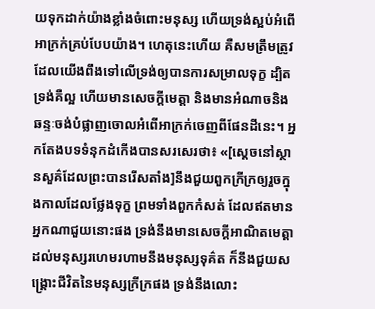យទុកដាក់យ៉ាងខ្លាំងចំពោះមនុស្ស ហើយទ្រង់ស្អប់អំពើអាក្រក់គ្រប់បែបយ៉ាង។ ហេតុនេះហើយ គឺសមត្រឹមត្រូវដែលយើងពឹងទៅលើទ្រង់ឲ្យបានការសម្រាលទុក្ខ ដ្បិតទ្រង់គឺល្អ ហើយមានសេចក្ដីមេត្ដា និងមានអំណាចនិងឆន្ទៈចង់បំផ្លាញចោលអំពើអាក្រក់ចេញពីផែនដីនេះ។ អ្នកតែងបទទំនុកដំកើងបានសរសេរថា៖ «[ស្តេចនៅស្ថានសួគ៌ដែលព្រះបានរើសតាំង]នឹងជួយពួកក្រីក្រឲ្យរួចក្នុងកាលដែលថ្លែងទុក្ខ ព្រមទាំងពួកកំសត់ ដែលឥតមានអ្នកណាជួយនោះផង ទ្រង់នឹងមានសេចក្ដីអាណិតមេត្ដា ដល់មនុស្សរហេមរហាមនឹងមនុស្សទុគ៌ត ក៏នឹងជួយសង្គ្រោះជីវិតនៃមនុស្សក្រីក្រផង ទ្រង់នឹងលោះ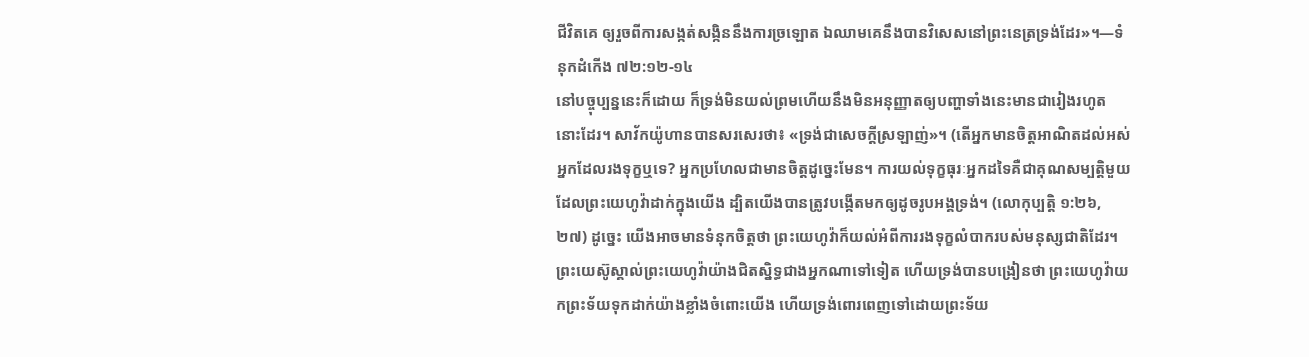ជីវិតគេ ឲ្យរួចពីការសង្កត់សង្កិននឹងការច្រឡោត ឯឈាមគេនឹងបានវិសេសនៅព្រះនេត្រទ្រង់ដែរ»។—ទំនុកដំកើង ៧២:១២-១៤
នៅបច្ចុប្បន្ននេះក៏ដោយ ក៏ទ្រង់មិនយល់ព្រមហើយនឹងមិនអនុញ្ញាតឲ្យបញ្ហាទាំងនេះមានជារៀងរហូតនោះដែរ។ សាវ័កយ៉ូហានបានសរសេរថា៖ «ទ្រង់ជាសេចក្ដីស្រឡាញ់»។ (តើអ្នកមានចិត្តអាណិតដល់អស់អ្នកដែលរងទុក្ខឬទេ? អ្នកប្រហែលជាមានចិត្តដូច្នេះមែន។ ការយល់ទុក្ខធុរៈអ្នកដទៃគឺជាគុណសម្បត្ដិមួយដែលព្រះយេហូវ៉ាដាក់ក្នុងយើង ដ្បិតយើងបានត្រូវបង្កើតមកឲ្យដូចរូបអង្គទ្រង់។ (លោកុប្បត្តិ ១:២៦, ២៧) ដូច្នេះ យើងអាចមានទំនុកចិត្តថា ព្រះយេហូវ៉ាក៏យល់អំពីការរងទុក្ខលំបាករបស់មនុស្សជាតិដែរ។ ព្រះយេស៊ូស្គាល់ព្រះយេហូវ៉ាយ៉ាងជិតស្និទ្ធជាងអ្នកណាទៅទៀត ហើយទ្រង់បានបង្រៀនថា ព្រះយេហូវ៉ាយកព្រះទ័យទុកដាក់យ៉ាងខ្លាំងចំពោះយើង ហើយទ្រង់ពោរពេញទៅដោយព្រះទ័យ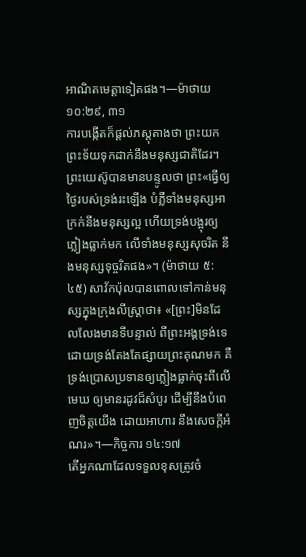អាណិតមេត្ដាទៀតផង។—ម៉ាថាយ ១០:២៩, ៣១
ការបង្កើតក៏ផ្ដល់ភស្តុតាងថា ព្រះយកព្រះទ័យទុកដាក់នឹងមនុស្សជាតិដែរ។ ព្រះយេស៊ូបានមានបន្ទូលថា ព្រះ«ធ្វើឲ្យថ្ងៃរបស់ទ្រង់រះឡើង បំភ្លឺទាំងមនុស្សអាក្រក់នឹងមនុស្សល្អ ហើយទ្រង់បង្អុរឲ្យភ្លៀងធ្លាក់មក លើទាំងមនុស្សសុចរិត នឹងមនុស្សទុច្ចរិតផង»។ (ម៉ាថាយ ៥:៤៥) សាវ័កប៉ុលបានពោលទៅកាន់មនុស្សក្នុងក្រុងលីស្ដ្រាថា៖ «[ព្រះ]មិនដែលលែងមានទីបន្ទាល់ ពីព្រះអង្គទ្រង់ទេ ដោយទ្រង់តែងតែផ្សាយព្រះគុណមក គឺទ្រង់ប្រោសប្រទានឲ្យភ្លៀងធ្លាក់ចុះពីលើមេឃ ឲ្យមានរដូវដ៏សំបូរ ដើម្បីនឹងបំពេញចិត្តយើង ដោយអាហារ នឹងសេចក្ដីអំណរ»។—កិច្ចការ ១៤:១៧
តើអ្នកណាដែលទទួលខុសត្រូវចំ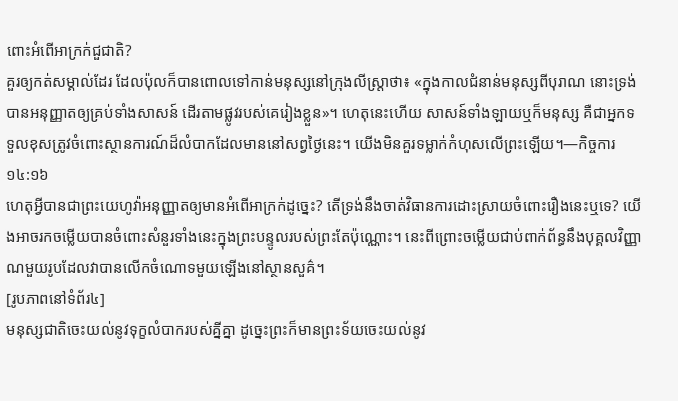ពោះអំពើអាក្រក់ជួជាតិ?
គួរឲ្យកត់សម្គាល់ដែរ ដែលប៉ុលក៏បានពោលទៅកាន់មនុស្សនៅក្រុងលីស្ដ្រាថា៖ «ក្នុងកាលជំនាន់មនុស្សពីបុរាណ នោះទ្រង់បានអនុញ្ញាតឲ្យគ្រប់ទាំងសាសន៍ ដើរតាមផ្លូវរបស់គេរៀងខ្លួន»។ ហេតុនេះហើយ សាសន៍ទាំងឡាយឬក៏មនុស្ស គឺជាអ្នកទទួលខុសត្រូវចំពោះស្ថានការណ៍ដ៏លំបាកដែលមាននៅសព្វថ្ងៃនេះ។ យើងមិនគួរទម្លាក់កំហុសលើព្រះឡើយ។—កិច្ចការ ១៤:១៦
ហេតុអ្វីបានជាព្រះយេហូវ៉ាអនុញ្ញាតឲ្យមានអំពើអាក្រក់ដូច្នេះ? តើទ្រង់នឹងចាត់វិធានការដោះស្រាយចំពោះរឿងនេះឬទេ? យើងអាចរកចម្លើយបានចំពោះសំនួរទាំងនេះក្នុងព្រះបន្ទូលរបស់ព្រះតែប៉ុណ្ណោះ។ នេះពីព្រោះចម្លើយជាប់ពាក់ព័ន្ធនឹងបុគ្គលវិញ្ញាណមួយរូបដែលវាបានលើកចំណោទមួយឡើងនៅស្ថានសួគ៌។
[រូបភាពនៅទំព័រ៤]
មនុស្សជាតិចេះយល់នូវទុក្ខលំបាករបស់គ្នីគ្នា ដូច្នេះព្រះក៏មានព្រះទ័យចេះយល់នូវ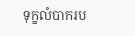ទុក្ខលំបាករប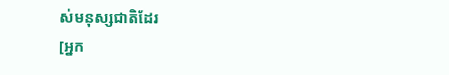ស់មនុស្សជាតិដែរ
[អ្នក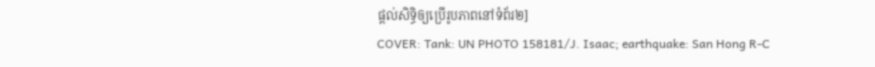ផ្ដល់សិទ្ធិឲ្យប្រើរូបភាពនៅទំព័រ២]
COVER: Tank: UN PHOTO 158181/J. Isaac; earthquake: San Hong R-C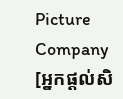Picture Company
[អ្នកផ្ដល់សិ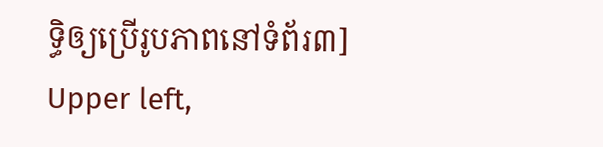ទ្ធិឲ្យប្រើរូបភាពនៅទំព័រ៣]
Upper left,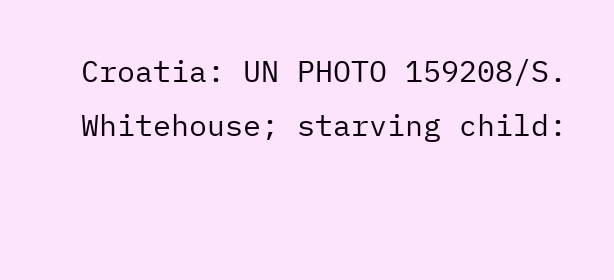Croatia: UN PHOTO 159208/S. Whitehouse; starving child: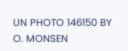UN PHOTO 146150 BY O. MONSEN